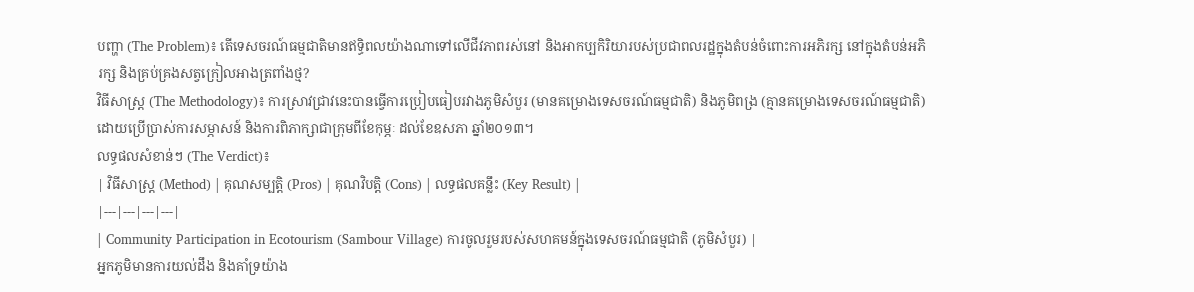បញ្ហា (The Problem)៖ តើទេសចរណ៍ធម្មជាតិមានឥទ្ធិពលយ៉ាងណាទៅលើជីវភាពរស់នៅ និងអាកប្បកិរិយារបស់ប្រជាពលរដ្ឋក្នុងតំបន់ចំពោះការអភិរក្ស នៅក្នុងតំបន់អភិរក្ស និងគ្រប់គ្រងសត្វក្រៀលអាងត្រពាំងថ្ម?
វិធីសាស្ត្រ (The Methodology)៖ ការស្រាវជ្រាវនេះបានធ្វើការប្រៀបធៀបរវាងភូមិសំបួរ (មានគម្រោងទេសចរណ៍ធម្មជាតិ) និងភូមិពង្រ (គ្មានគម្រោងទេសចរណ៍ធម្មជាតិ) ដោយប្រើប្រាស់ការសម្ភាសន៍ និងការពិភាក្សាជាក្រុមពីខែកុម្ភៈ ដល់ខែឧសភា ឆ្នាំ២០១៣។
លទ្ធផលសំខាន់ៗ (The Verdict)៖
| វិធីសាស្ត្រ (Method) | គុណសម្បត្តិ (Pros) | គុណវិបត្តិ (Cons) | លទ្ធផលគន្លឹះ (Key Result) |
|---|---|---|---|
| Community Participation in Ecotourism (Sambour Village) ការចូលរួមរបស់សហគមន៍ក្នុងទេសចរណ៍ធម្មជាតិ (ភូមិសំបួរ) |
អ្នកភូមិមានការយល់ដឹង និងគាំទ្រយ៉ាង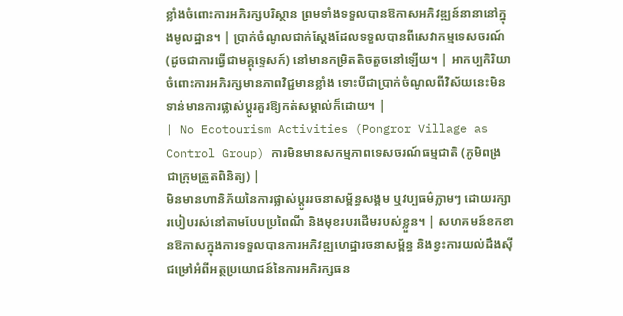ខ្លាំងចំពោះការអភិរក្សបរិស្ថាន ព្រមទាំងទទួលបានឱកាសអភិវឌ្ឍន៍នានានៅក្នុងមូលដ្ឋាន។ | ប្រាក់ចំណូលជាក់ស្តែងដែលទទួលបានពីសេវាកម្មទេសចរណ៍ (ដូចជាការធ្វើជាមគ្គុទ្ទេសក៍) នៅមានកម្រិតតិចតួចនៅឡើយ។ | អាកប្បកិរិយាចំពោះការអភិរក្សមានភាពវិជ្ជមានខ្លាំង ទោះបីជាប្រាក់ចំណូលពីវិស័យនេះមិនទាន់មានការផ្លាស់ប្តូរគួរឱ្យកត់សម្គាល់ក៏ដោយ។ |
| No Ecotourism Activities (Pongror Village as Control Group) ការមិនមានសកម្មភាពទេសចរណ៍ធម្មជាតិ (ភូមិពង្រ ជាក្រុមត្រួតពិនិត្យ) |
មិនមានហានិភ័យនៃការផ្លាស់ប្តូររចនាសម្ព័ន្ធសង្គម ឬវប្បធម៌ភ្លាមៗ ដោយរក្សារបៀបរស់នៅតាមបែបប្រពៃណី និងមុខរបរដើមរបស់ខ្លួន។ | សហគមន៍ខកខានឱកាសក្នុងការទទួលបានការអភិវឌ្ឍហេដ្ឋារចនាសម្ព័ន្ធ និងខ្វះការយល់ដឹងស៊ីជម្រៅអំពីអត្ថប្រយោជន៍នៃការអភិរក្សធន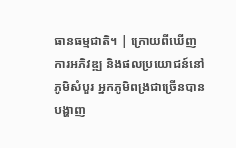ធានធម្មជាតិ។ | ក្រោយពីឃើញការអភិវឌ្ឍ និងផលប្រយោជន៍នៅភូមិសំបួរ អ្នកភូមិពង្រជាច្រើនបានបង្ហាញ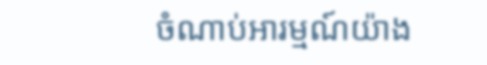ចំណាប់អារម្មណ៍យ៉ាង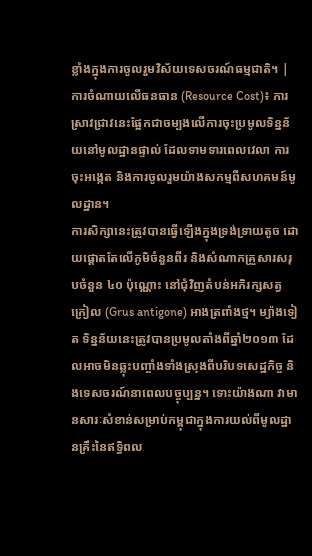ខ្លាំងក្នុងការចូលរួមវិស័យទេសចរណ៍ធម្មជាតិ។ |
ការចំណាយលើធនធាន (Resource Cost)៖ ការស្រាវជ្រាវនេះផ្អែកជាចម្បងលើការចុះប្រមូលទិន្នន័យនៅមូលដ្ឋានផ្ទាល់ ដែលទាមទារពេលវេលា ការចុះអង្កេត និងការចូលរួមយ៉ាងសកម្មពីសហគមន៍មូលដ្ឋាន។
ការសិក្សានេះត្រូវបានធ្វើឡើងក្នុងទ្រង់ទ្រាយតូច ដោយផ្តោតតែលើភូមិចំនួនពីរ និងសំណាកគ្រួសារសរុបចំនួន ៤០ ប៉ុណ្ណោះ នៅជុំវិញតំបន់អភិរក្សសត្វក្រៀល (Grus antigone) អាងត្រពាំងថ្ម។ ម្យ៉ាងទៀត ទិន្នន័យនេះត្រូវបានប្រមូលតាំងពីឆ្នាំ២០១៣ ដែលអាចមិនឆ្លុះបញ្ចាំងទាំងស្រុងពីបរិបទសេដ្ឋកិច្ច និងទេសចរណ៍នាពេលបច្ចុប្បន្ន។ ទោះយ៉ាងណា វាមានសារៈសំខាន់សម្រាប់កម្ពុជាក្នុងការយល់ពីមូលដ្ឋានគ្រឹះនៃឥទ្ធិពល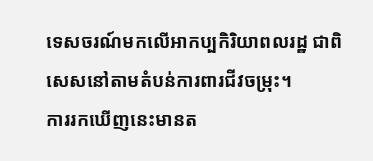ទេសចរណ៍មកលើអាកប្បកិរិយាពលរដ្ឋ ជាពិសេសនៅតាមតំបន់ការពារជីវចម្រុះ។
ការរកឃើញនេះមានត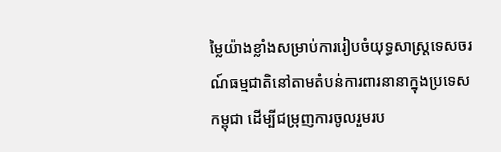ម្លៃយ៉ាងខ្លាំងសម្រាប់ការរៀបចំយុទ្ធសាស្ត្រទេសចរណ៍ធម្មជាតិនៅតាមតំបន់ការពារនានាក្នុងប្រទេសកម្ពុជា ដើម្បីជម្រុញការចូលរួមរប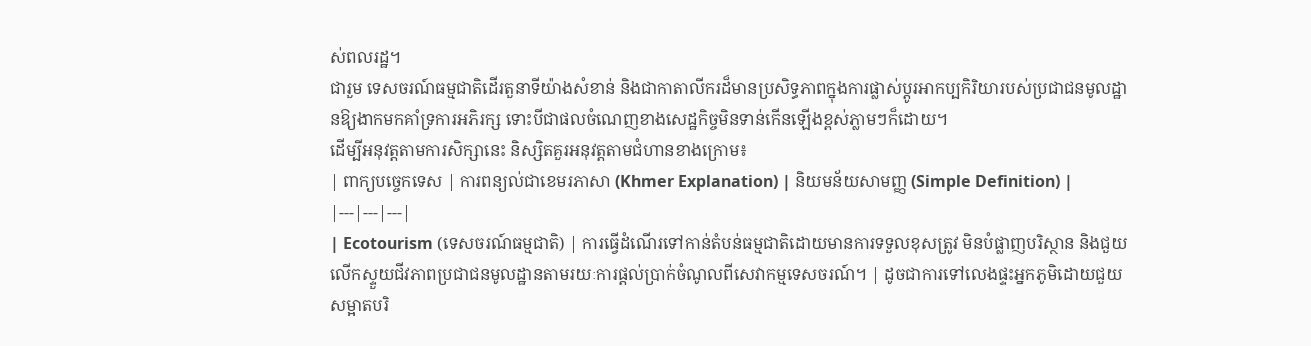ស់ពលរដ្ឋ។
ជារួម ទេសចរណ៍ធម្មជាតិដើរតួនាទីយ៉ាងសំខាន់ និងជាកាតាលីករដ៏មានប្រសិទ្ធភាពក្នុងការផ្លាស់ប្តូរអាកប្បកិរិយារបស់ប្រជាជនមូលដ្ឋានឱ្យងាកមកគាំទ្រការអភិរក្ស ទោះបីជាផលចំណេញខាងសេដ្ឋកិច្ចមិនទាន់កើនឡើងខ្ពស់ភ្លាមៗក៏ដោយ។
ដើម្បីអនុវត្តតាមការសិក្សានេះ និស្សិតគួរអនុវត្តតាមជំហានខាងក្រោម៖
| ពាក្យបច្ចេកទេស | ការពន្យល់ជាខេមរភាសា (Khmer Explanation) | និយមន័យសាមញ្ញ (Simple Definition) |
|---|---|---|
| Ecotourism (ទេសចរណ៍ធម្មជាតិ) | ការធ្វើដំណើរទៅកាន់តំបន់ធម្មជាតិដោយមានការទទួលខុសត្រូវ មិនបំផ្លាញបរិស្ថាន និងជួយលើកស្ទួយជីវភាពប្រជាជនមូលដ្ឋានតាមរយៈការផ្តល់ប្រាក់ចំណូលពីសេវាកម្មទេសចរណ៍។ | ដូចជាការទៅលេងផ្ទះអ្នកភូមិដោយជួយសម្អាតបរិ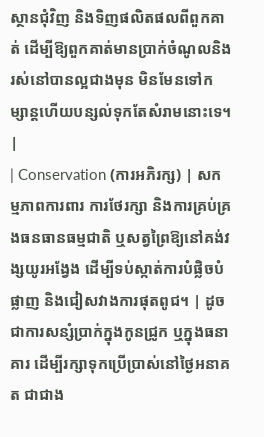ស្ថានជុំវិញ និងទិញផលិតផលពីពួកគាត់ ដើម្បីឱ្យពួកគាត់មានប្រាក់ចំណូលនិងរស់នៅបានល្អជាងមុន មិនមែនទៅកម្សាន្តហើយបន្សល់ទុកតែសំរាមនោះទេ។ |
| Conservation (ការអភិរក្ស) | សកម្មភាពការពារ ការថែរក្សា និងការគ្រប់គ្រងធនធានធម្មជាតិ ឬសត្វព្រៃឱ្យនៅគង់វង្សយូរអង្វែង ដើម្បីទប់ស្កាត់ការបំផ្លិចបំផ្លាញ និងជៀសវាងការផុតពូជ។ | ដូចជាការសន្សំប្រាក់ក្នុងកូនជ្រូក ឬក្នុងធនាគារ ដើម្បីរក្សាទុកប្រើប្រាស់នៅថ្ងៃអនាគត ជាជាង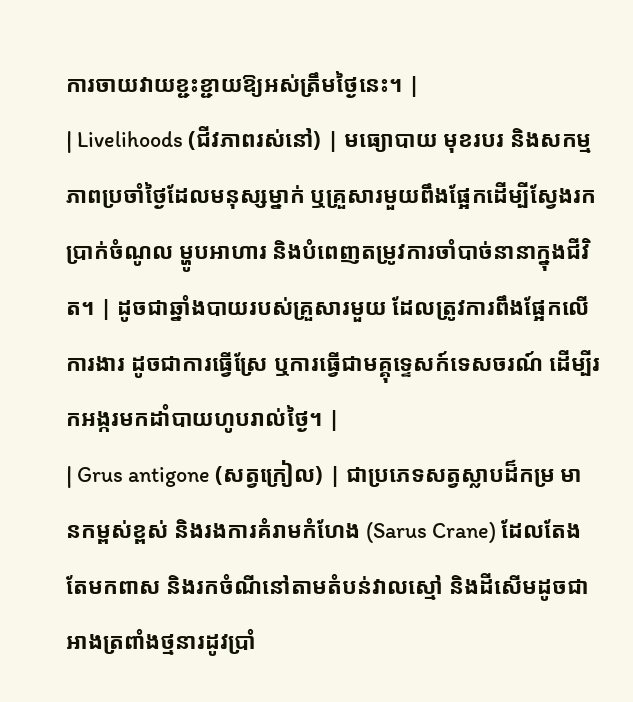ការចាយវាយខ្ជះខ្ជាយឱ្យអស់ត្រឹមថ្ងៃនេះ។ |
| Livelihoods (ជីវភាពរស់នៅ) | មធ្យោបាយ មុខរបរ និងសកម្មភាពប្រចាំថ្ងៃដែលមនុស្សម្នាក់ ឬគ្រួសារមួយពឹងផ្អែកដើម្បីស្វែងរកប្រាក់ចំណូល ម្ហូបអាហារ និងបំពេញតម្រូវការចាំបាច់នានាក្នុងជីវិត។ | ដូចជាឆ្នាំងបាយរបស់គ្រួសារមួយ ដែលត្រូវការពឹងផ្អែកលើការងារ ដូចជាការធ្វើស្រែ ឬការធ្វើជាមគ្គុទ្ទេសក៍ទេសចរណ៍ ដើម្បីរកអង្ករមកដាំបាយហូបរាល់ថ្ងៃ។ |
| Grus antigone (សត្វក្រៀល) | ជាប្រភេទសត្វស្លាបដ៏កម្រ មានកម្ពស់ខ្ពស់ និងរងការគំរាមកំហែង (Sarus Crane) ដែលតែងតែមកពាស និងរកចំណីនៅតាមតំបន់វាលស្មៅ និងដីសើមដូចជាអាងត្រពាំងថ្មនារដូវប្រាំ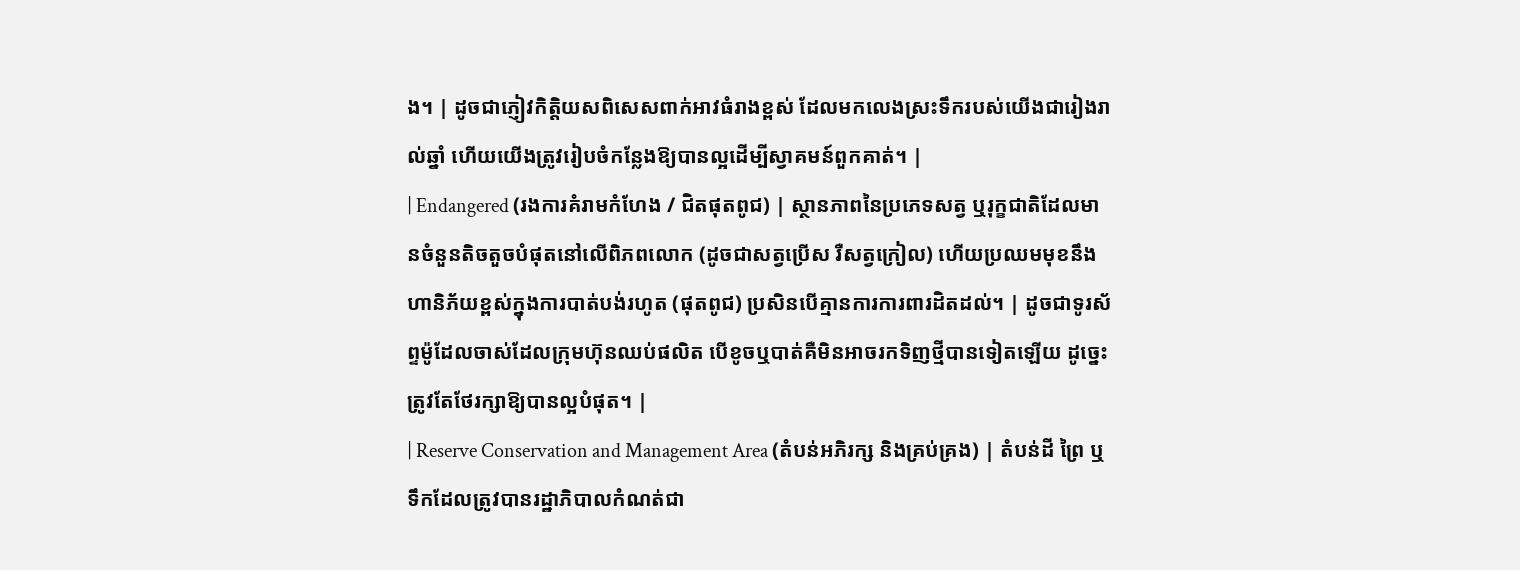ង។ | ដូចជាភ្ញៀវកិត្តិយសពិសេសពាក់អាវធំរាងខ្ពស់ ដែលមកលេងស្រះទឹករបស់យើងជារៀងរាល់ឆ្នាំ ហើយយើងត្រូវរៀបចំកន្លែងឱ្យបានល្អដើម្បីស្វាគមន៍ពួកគាត់។ |
| Endangered (រងការគំរាមកំហែង / ជិតផុតពូជ) | ស្ថានភាពនៃប្រភេទសត្វ ឬរុក្ខជាតិដែលមានចំនួនតិចតួចបំផុតនៅលើពិភពលោក (ដូចជាសត្វប្រើស រឺសត្វក្រៀល) ហើយប្រឈមមុខនឹងហានិភ័យខ្ពស់ក្នុងការបាត់បង់រហូត (ផុតពូជ) ប្រសិនបើគ្មានការការពារដិតដល់។ | ដូចជាទូរស័ព្ទម៉ូដែលចាស់ដែលក្រុមហ៊ុនឈប់ផលិត បើខូចឬបាត់គឺមិនអាចរកទិញថ្មីបានទៀតឡើយ ដូច្នេះត្រូវតែថែរក្សាឱ្យបានល្អបំផុត។ |
| Reserve Conservation and Management Area (តំបន់អភិរក្ស និងគ្រប់គ្រង) | តំបន់ដី ព្រៃ ឬទឹកដែលត្រូវបានរដ្ឋាភិបាលកំណត់ជា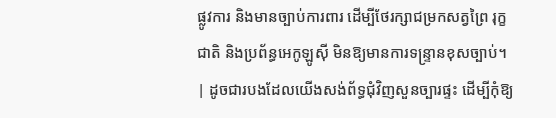ផ្លូវការ និងមានច្បាប់ការពារ ដើម្បីថែរក្សាជម្រកសត្វព្រៃ រុក្ខជាតិ និងប្រព័ន្ធអេកូឡូស៊ី មិនឱ្យមានការទន្ទ្រានខុសច្បាប់។ | ដូចជារបងដែលយើងសង់ព័ទ្ធជុំវិញសួនច្បារផ្ទះ ដើម្បីកុំឱ្យ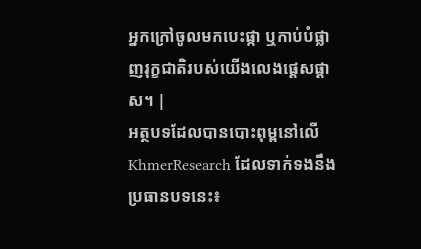អ្នកក្រៅចូលមកបេះផ្កា ឬកាប់បំផ្លាញរុក្ខជាតិរបស់យើងលេងផ្តេសផ្តាស។ |
អត្ថបទដែលបានបោះពុម្ពនៅលើ KhmerResearch ដែលទាក់ទងនឹងប្រធានបទនេះ៖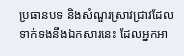ប្រធានបទ និងសំណួរស្រាវជ្រាវដែលទាក់ទងនឹងឯកសារនេះ ដែលអ្នកអា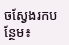ចស្វែងរកបន្ថែម៖